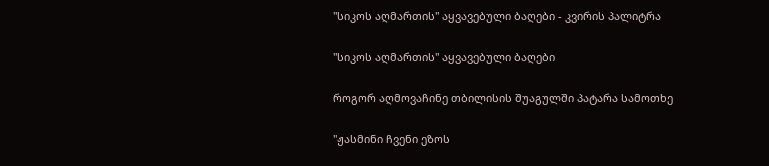"სიკოს აღმართის" აყვავებული ბაღები - კვირის პალიტრა

"სიკოს აღმართის" აყვავებული ბაღები

როგორ აღმოვაჩინე თბილისის შუაგულში პატარა სამოთხე

"ჟასმინი ჩვენი ეზოს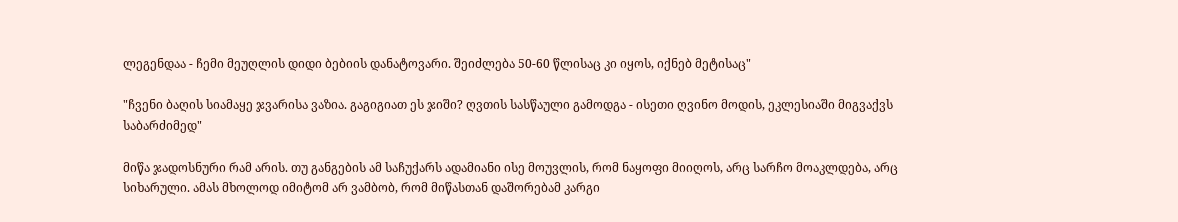ლეგენდაა - ჩემი მეუღლის დიდი ბებიის დანატოვარი. შეიძლება 50-60 წლისაც კი იყოს, იქნებ მეტისაც"

"ჩვენი ბაღის სიამაყე ჯვარისა ვაზია. გაგიგიათ ეს ჯიში? ღვთის სასწაული გამოდგა - ისეთი ღვინო მოდის, ეკლესიაში მიგვაქვს საბარძიმედ"

მიწა ჯადოსნური რამ არის. თუ განგების ამ საჩუქარს ადამიანი ისე მოუვლის, რომ ნაყოფი მიიღოს, არც სარჩო მოაკლდება, არც სიხარული. ამას მხოლოდ იმიტომ არ ვამბობ, რომ მიწასთან დაშორებამ კარგი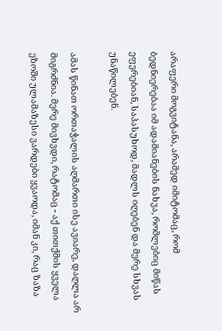არაფერი მოგვიტანა, არამედ იმიტომაც, რომ ბედნიერებაა იმ ადამიანების ნახვა, რომლებიც მიწას ეფერებიან, საპასუხოდ, მადლს იღებენ და მერე სხვას უნაწილებენ.

ამას წინათ ორთაჭალის აღმართი ისე ავიარე, დაღლა არ მიგრძნია. მერე მივხვდი, რატომაც - აქ თითქმის ყველა ეზოში ულამაზესი ვარდები ყვაოდა, იმან კი, რაც ზაზა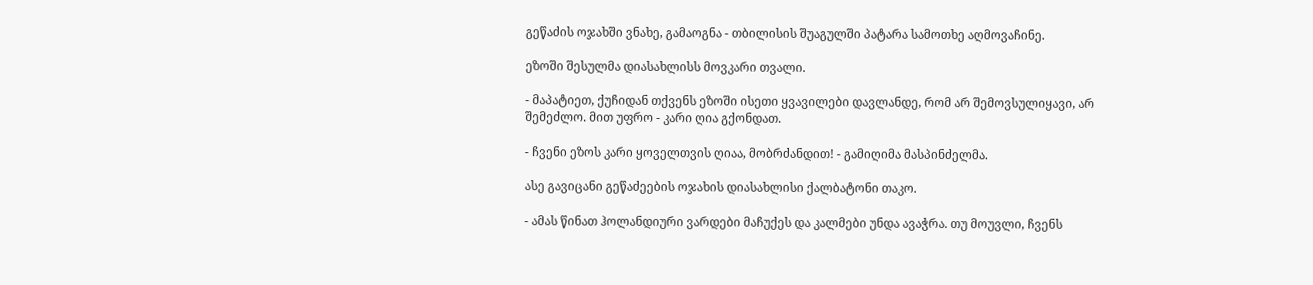გეწაძის ოჯახში ვნახე, გამაოგნა - თბილისის შუაგულში პატარა სამოთხე აღმოვაჩინე.

ეზოში შესულმა დიასახლისს მოვკარი თვალი.

- მაპატიეთ, ქუჩიდან თქვენს ეზოში ისეთი ყვავილები დავლანდე, რომ არ შემოვსულიყავი, არ შემეძლო. მით უფრო - კარი ღია გქონდათ.

- ჩვენი ეზოს კარი ყოველთვის ღიაა, მობრძანდით! - გამიღიმა მასპინძელმა.

ასე გავიცანი გეწაძეების ოჯახის დიასახლისი ქალბატონი თაკო.

- ამას წინათ ჰოლანდიური ვარდები მაჩუქეს და კალმები უნდა ავაჭრა. თუ მოუვლი, ჩვენს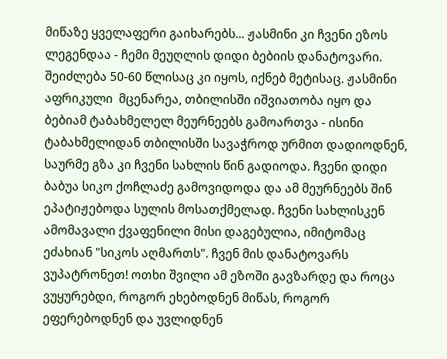მიწაზე ყველაფერი გაიხარებს... ჟასმინი კი ჩვენი ეზოს ლეგენდაა - ჩემი მეუღლის დიდი ბებიის დანატოვარი. შეიძლება 50-60 წლისაც კი იყოს, იქნებ მეტისაც. ჟასმინი აფრიკული  მცენარეა, თბილისში იშვიათობა იყო და ბებიამ ტაბახმელელ მეურნეებს გამოართვა - ისინი ტაბახმელიდან თბილისში სავაჭროდ ურმით დადიოდნენ, საურმე გზა კი ჩვენი სახლის წინ გადიოდა. ჩვენი დიდი ბაბუა სიკო ქოჩლაძე გამოვიდოდა და ამ მეურნეებს შინ ეპატიჟებოდა სულის მოსათქმელად. ჩვენი სახლისკენ ამომავალი ქვაფენილი მისი დაგებულია, იმიტომაც ეძახიან "სიკოს აღმართს". ჩვენ მის დანატოვარს ვუპატრონეთ! ოთხი შვილი ამ ეზოში გავზარდე და როცა ვუყურებდი, როგორ ეხებოდნენ მიწას, როგორ ეფერებოდნენ და უვლიდნენ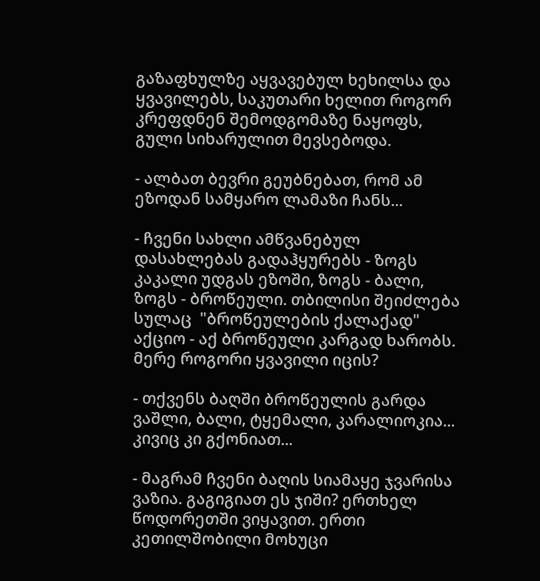გაზაფხულზე აყვავებულ ხეხილსა და ყვავილებს, საკუთარი ხელით როგორ კრეფდნენ შემოდგომაზე ნაყოფს, გული სიხარულით მევსებოდა.

- ალბათ ბევრი გეუბნებათ, რომ ამ ეზოდან სამყარო ლამაზი ჩანს...

- ჩვენი სახლი ამწვანებულ დასახლებას გადაჰყურებს - ზოგს კაკალი უდგას ეზოში, ზოგს - ბალი, ზოგს - ბროწეული. თბილისი შეიძლება სულაც  "ბროწეულების ქალაქად" აქციო - აქ ბროწეული კარგად ხარობს. მერე როგორი ყვავილი იცის?

- თქვენს ბაღში ბროწეულის გარდა ვაშლი, ბალი, ტყემალი, კარალიოკია... კივიც კი გქონიათ...

- მაგრამ ჩვენი ბაღის სიამაყე ჯვარისა ვაზია. გაგიგიათ ეს ჯიში? ერთხელ წოდორეთში ვიყავით. ერთი კეთილშობილი მოხუცი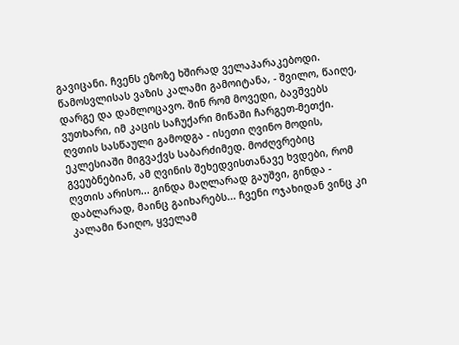გავიცანი. ჩვენს ეზოზე ხშირად ველაპარაკებოდი. წამოსვლისას ვაზის კალამი გამოიტანა, - შვილო, წაიღე, დარგე და დამლოცავო. შინ რომ მოვედი, ბავშვებს ვუთხარი, იმ კაცის საჩუქარი მიწაში ჩარგეთ-მეთქი. ღვთის სასწაული გამოდგა - ისეთი ღვინო მოდის, ეკლესიაში მიგვაქვს საბარძიმედ. მოძღვრებიც გვეუბნებიან, ამ ღვინის შეხედვისთანავე ხვდები, რომ ღვთის არისო... გინდა მაღლარად გაუშვი, გინდა - დაბლარად, მაინც გაიხარებს... ჩვენი ოჯახიდან ვინც კი კალამი წაიღო, ყველამ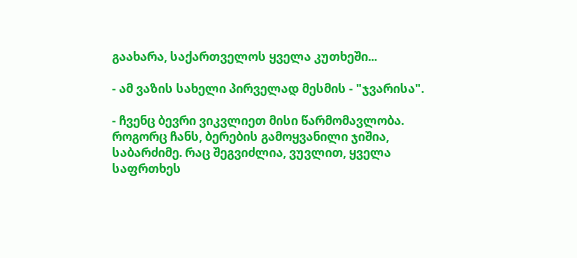გაახარა, საქართველოს ყველა კუთხეში...

- ამ ვაზის სახელი პირველად მესმის - "ჯვარისა".

- ჩვენც ბევრი ვიკვლიეთ მისი წარმომავლობა. როგორც ჩანს, ბერების გამოყვანილი ჯიშია, საბარძიმე. რაც შეგვიძლია, ვუვლით, ყველა საფრთხეს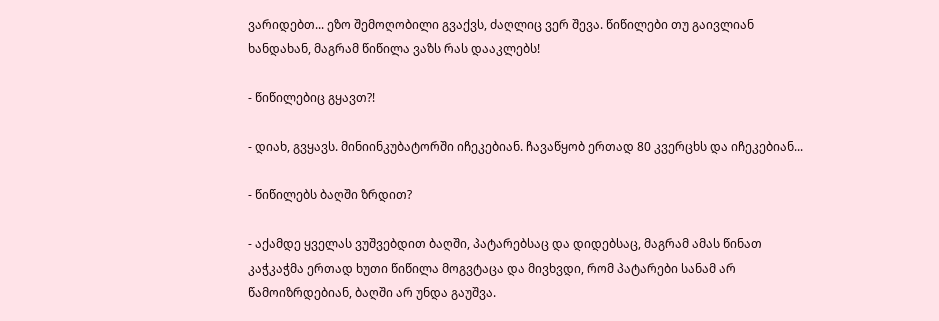ვარიდებთ... ეზო შემოღობილი გვაქვს, ძაღლიც ვერ შევა. წიწილები თუ გაივლიან ხანდახან, მაგრამ წიწილა ვაზს რას დააკლებს!

- წიწილებიც გყავთ?!

- დიახ, გვყავს. მინიინკუბატორში იჩეკებიან. ჩავაწყობ ერთად 80 კვერცხს და იჩეკებიან...

- წიწილებს ბაღში ზრდით?

- აქამდე ყველას ვუშვებდით ბაღში, პატარებსაც და დიდებსაც, მაგრამ ამას წინათ კაჭკაჭმა ერთად ხუთი წიწილა მოგვტაცა და მივხვდი, რომ პატარები სანამ არ წამოიზრდებიან, ბაღში არ უნდა გაუშვა.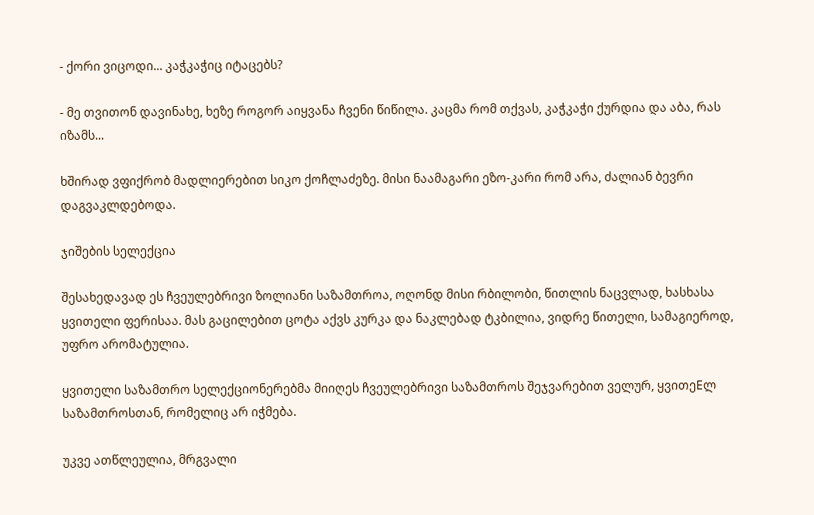- ქორი ვიცოდი... კაჭკაჭიც იტაცებს?

- მე თვითონ დავინახე, ხეზე როგორ აიყვანა ჩვენი წიწილა. კაცმა რომ თქვას, კაჭკაჭი ქურდია და აბა, რას იზამს...

ხშირად ვფიქრობ მადლიერებით სიკო ქოჩლაძეზე. მისი ნაამაგარი ეზო-კარი რომ არა, ძალიან ბევრი დაგვაკლდებოდა.

ჯიშების სელექცია

შესახედავად ეს ჩვეულებრივი ზოლიანი საზამთროა, ოღონდ მისი რბილობი, წითლის ნაცვლად, ხასხასა ყვითელი ფერისაა. მას გაცილებით ცოტა აქვს კურკა და ნაკლებად ტკბილია, ვიდრე წითელი, სამაგიეროდ, უფრო არომატულია.

ყვითელი საზამთრო სელექციონერებმა მიიღეს ჩვეულებრივი საზამთროს შეჯვარებით ველურ, ყვითეEლ საზამთროსთან, რომელიც არ იჭმება.

უკვე ათწლეულია, მრგვალი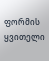ფორმის ყვითელი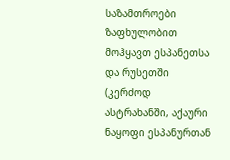საზამთროები ზაფხულობით მოჰყავთ ესპანეთსა და რუსეთში (კერძოდ ასტრახანში, აქაური ნაყოფი ესპანურთან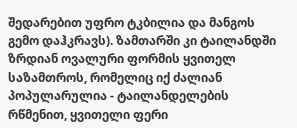შედარებით უფრო ტკბილია და მანგოს გემო დაჰკრავს). ზამთარში კი ტაილანდში ზრდიან ოვალური ფორმის ყვითელ საზამთროს, რომელიც იქ ძალიან პოპულარულია - ტაილანდელების რწმენით, ყვითელი ფერი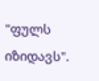"ფულს იზიდავს".